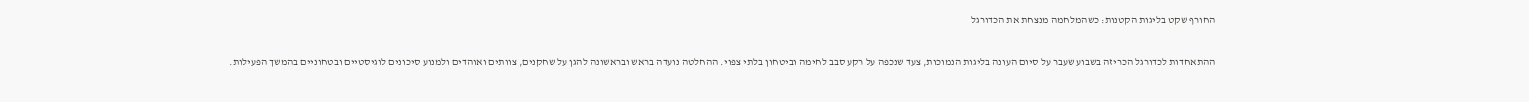החורף שקט בליגות הקטנות: כשהמלחמה מנצחת את הכדורגל

ההתאחדות לכדורגל הכריזה בשבוע שעבר על סיום העונה בליגות הנמוכות, צעד שנכפה על רקע סבב לחימה וביטחון בלתי צפוי. ההחלטה נועדה בראש ובראשונה להגן על שחקנים, צוותים ואוהדים ולמנוע סיכונים לוגיסטיים ובטחוניים בהמשך הפעילות.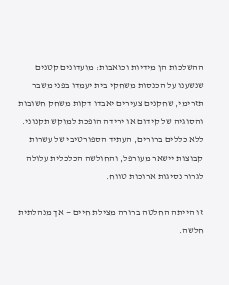ההשלכות הן מידיות וכואבות: מועדונים קטנים שנשענו על הכנסות משחקי בית יעמדו בפני משבר תזרימי, שחקנים צעירים יאבדו דקות משחק חשובות והסוגיה של קידום או ירידה הופכת למוקש תקנוני. ללא כללים ברורים, העתיד הספורטיבי של עשרות קבוצות יישאר מעורפל, והחולשה הכלכלית עלולה לגרור נסיגות ארוכות טווח.

זו הייתה החלטה ברורה מצילת חיים — אך מנהלתית חלשה.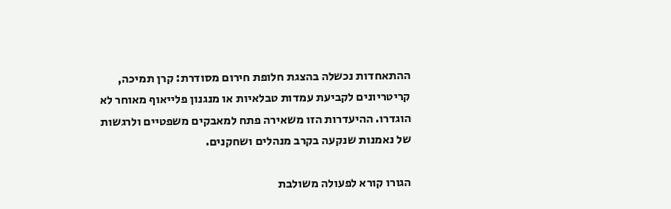ההתאחדות נכשלה בהצגת חלופת חירום מסודרת: קרן תמיכה, קריטריונים לקביעת עמדות טבלאיות או מנגנון פלייאוף מאוחר לא הוגדרו. ההיעדרות הזו משאירה פתח למאבקים משפטיים ולרגשות של נאמנות שנקעה בקרב מנהלים ושחקנים.

הגורו קורא לפעולה משולבת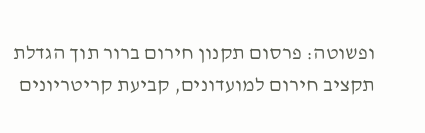ופשוטה: פרסום תקנון חירום ברור תוך הגדלת תקציב חירום למועדונים, קביעת קריטריונים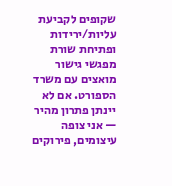שקופים לקביעת עליות/ירידות ופתיחת שורת מפגשי גישור מואצים עם משרד הספורט. אם לא יינתן פתרון מהיר — אני צופה עיצומים, פירוקים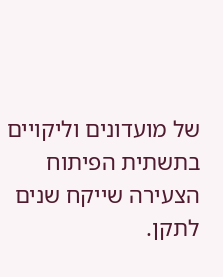של מועדונים וליקויים בתשתית הפיתוח הצעירה שייקח שנים לתקן.